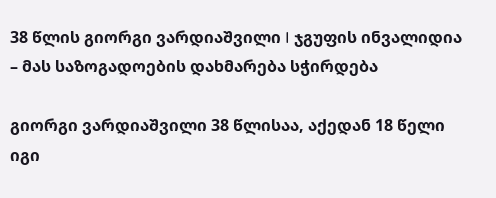38 წლის გიორგი ვარდიაშვილი I ჯგუფის ინვალიდია – მას საზოგადოების დახმარება სჭირდება

გიორგი ვარდიაშვილი 38 წლისაა, აქედან 18 წელი იგი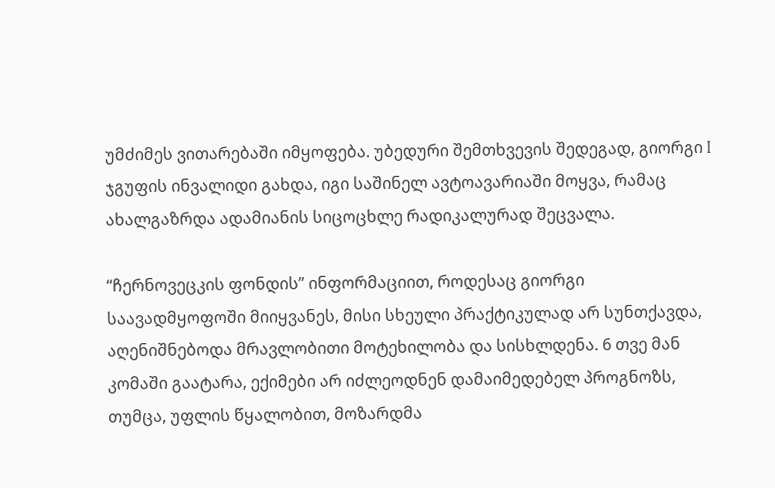უმძიმეს ვითარებაში იმყოფება. უბედური შემთხვევის შედეგად, გიორგი I ჯგუფის ინვალიდი გახდა, იგი საშინელ ავტოავარიაში მოყვა, რამაც ახალგაზრდა ადამიანის სიცოცხლე რადიკალურად შეცვალა.

“ჩერნოვეცკის ფონდის” ინფორმაციით, როდესაც გიორგი საავადმყოფოში მიიყვანეს, მისი სხეული პრაქტიკულად არ სუნთქავდა, აღენიშნებოდა მრავლობითი მოტეხილობა და სისხლდენა. 6 თვე მან კომაში გაატარა, ექიმები არ იძლეოდნენ დამაიმედებელ პროგნოზს, თუმცა, უფლის წყალობით, მოზარდმა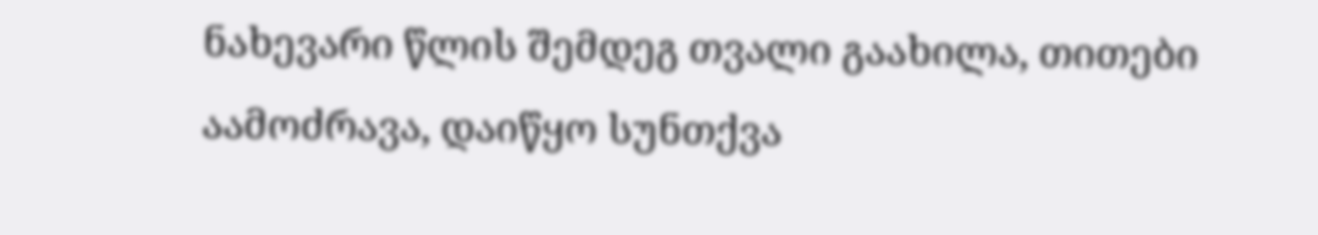ნახევარი წლის შემდეგ თვალი გაახილა, თითები აამოძრავა, დაიწყო სუნთქვა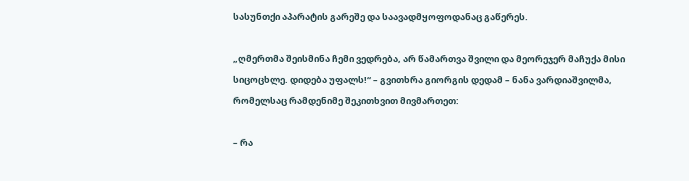სასუნთქი აპარატის გარეშე და საავადმყოფოდანაც გაწერეს.

„ღმერთმა შეისმინა ჩემი ვედრება, არ წამართვა შვილი და მეორეჯერ მაჩუქა მისი სიცოცხლე. დიდება უფალს!“ – გვითხრა გიორგის დედამ – ნანა ვარდიაშვილმა, რომელსაც რამდენიმე შეკითხვით მივმართეთ:

– რა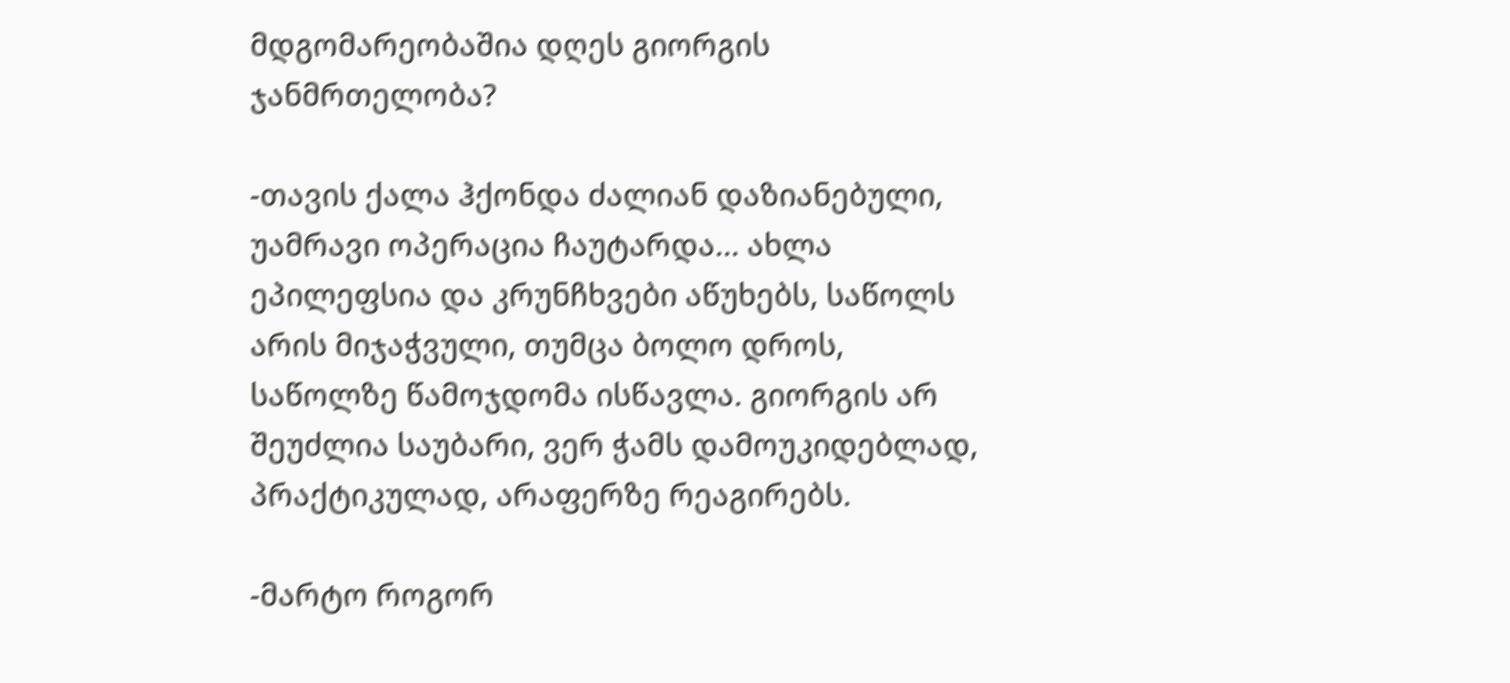მდგომარეობაშია დღეს გიორგის ჯანმრთელობა?

-თავის ქალა ჰქონდა ძალიან დაზიანებული, უამრავი ოპერაცია ჩაუტარდა… ახლა ეპილეფსია და კრუნჩხვები აწუხებს, საწოლს არის მიჯაჭვული, თუმცა ბოლო დროს, საწოლზე წამოჯდომა ისწავლა. გიორგის არ შეუძლია საუბარი, ვერ ჭამს დამოუკიდებლად, პრაქტიკულად, არაფერზე რეაგირებს.

-მარტო როგორ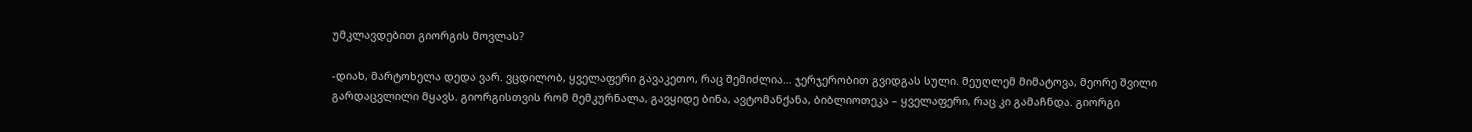უმკლავდებით გიორგის მოვლას?

-დიახ, მარტოხელა დედა ვარ. ვცდილობ, ყველაფერი გავაკეთო, რაც შემიძლია… ჯერჯერობით გვიდგას სული. მეუღლემ მიმატოვა, მეორე შვილი გარდაცვლილი მყავს. გიორგისთვის რომ მემკურნალა, გავყიდე ბინა, ავტომანქანა, ბიბლიოთეკა – ყველაფერი, რაც კი გამაჩნდა. გიორგი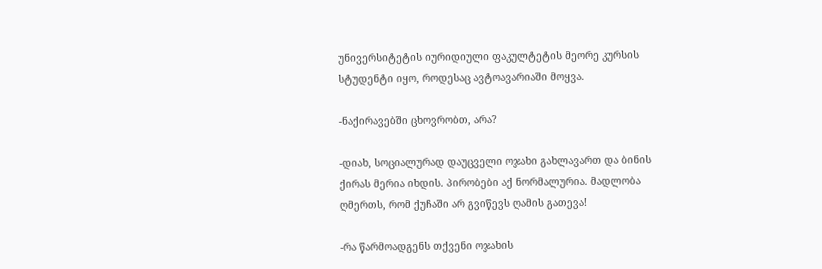უნივერსიტეტის იურიდიული ფაკულტეტის მეორე კურსის სტუდენტი იყო, როდესაც ავტოავარიაში მოყვა.

-ნაქირავებში ცხოვრობთ, არა?

-დიახ, სოციალურად დაუცველი ოჯახი გახლავართ და ბინის ქირას მერია იხდის. პირობები აქ ნორმალურია. მადლობა ღმერთს, რომ ქუჩაში არ გვიწევს ღამის გათევა!

-რა წარმოადგენს თქვენი ოჯახის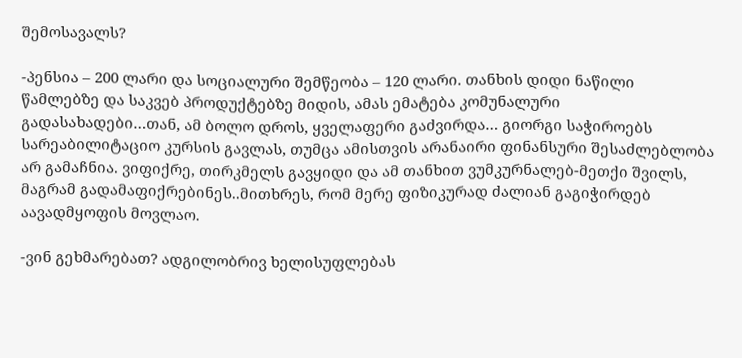შემოსავალს?

-პენსია – 200 ლარი და სოციალური შემწეობა – 120 ლარი. თანხის დიდი ნაწილი წამლებზე და საკვებ პროდუქტებზე მიდის, ამას ემატება კომუნალური გადასახადები…თან, ამ ბოლო დროს, ყველაფერი გაძვირდა… გიორგი საჭიროებს სარეაბილიტაციო კურსის გავლას, თუმცა ამისთვის არანაირი ფინანსური შესაძლებლობა არ გამაჩნია. ვიფიქრე, თირკმელს გავყიდი და ამ თანხით ვუმკურნალებ-მეთქი შვილს, მაგრამ გადამაფიქრებინეს..მითხრეს, რომ მერე ფიზიკურად ძალიან გაგიჭირდებ აავადმყოფის მოვლაო.

-ვინ გეხმარებათ? ადგილობრივ ხელისუფლებას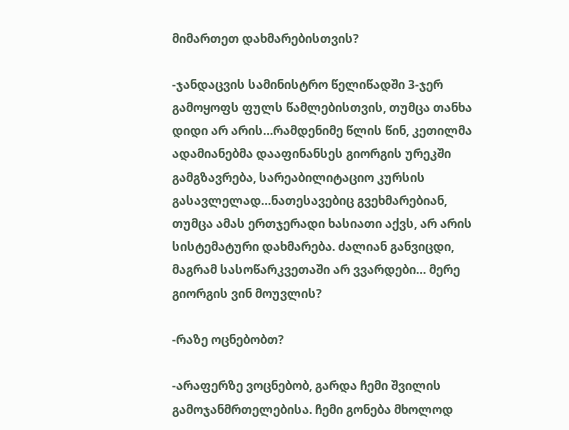მიმართეთ დახმარებისთვის?

-ჯანდაცვის სამინისტრო წელიწადში 3-ჯერ გამოყოფს ფულს წამლებისთვის, თუმცა თანხა დიდი არ არის…რამდენიმე წლის წინ, კეთილმა ადამიანებმა დააფინანსეს გიორგის ურეკში გამგზავრება, სარეაბილიტაციო კურსის გასავლელად…ნათესავებიც გვეხმარებიან, თუმცა ამას ერთჯერადი ხასიათი აქვს, არ არის სისტემატური დახმარება. ძალიან განვიცდი, მაგრამ სასოწარკვეთაში არ ვვარდები… მერე გიორგის ვინ მოუვლის?

-რაზე ოცნებობთ?

-არაფერზე ვოცნებობ, გარდა ჩემი შვილის გამოჯანმრთელებისა. ჩემი გონება მხოლოდ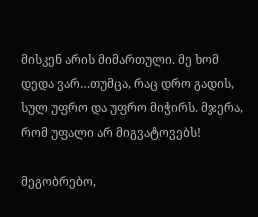მისკენ არის მიმართული. მე ხომ დედა ვარ…თუმცა, რაც დრო გადის, სულ უფრო და უფრო მიჭირს. მჯერა, რომ უფალი არ მიგვატოვებს!

მეგობრებო,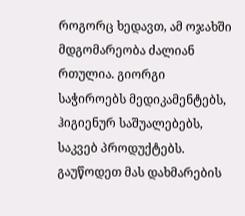როგორც ხედავთ, ამ ოჯახში მდგომარეობა ძალიან რთულია. გიორგი საჭიროებს მედიკამენტებს, ჰიგიენურ საშუალებებს, საკვებ პროდუქტებს. გაუწოდეთ მას დახმარების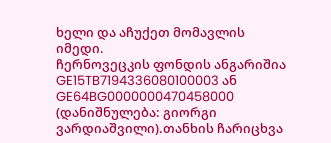ხელი და აჩუქეთ მომავლის იმედი.
ჩერნოვეცკის ფონდის ანგარიშია GE15TB7194336080100003 ან GE64BG0000000470458000 (დანიშნულება: გიორგი ვარდიაშვილი).თანხის ჩარიცხვა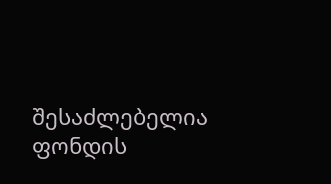შესაძლებელია ფონდის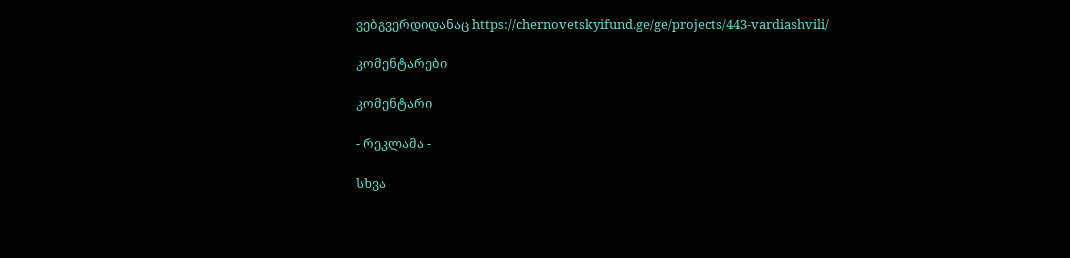ვებგვერდიდანაც https://chernovetskyifund.ge/ge/projects/443-vardiashvili/

კომენტარები

კომენტარი

- რეკლამა -

სხვა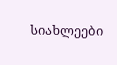სიახლეები